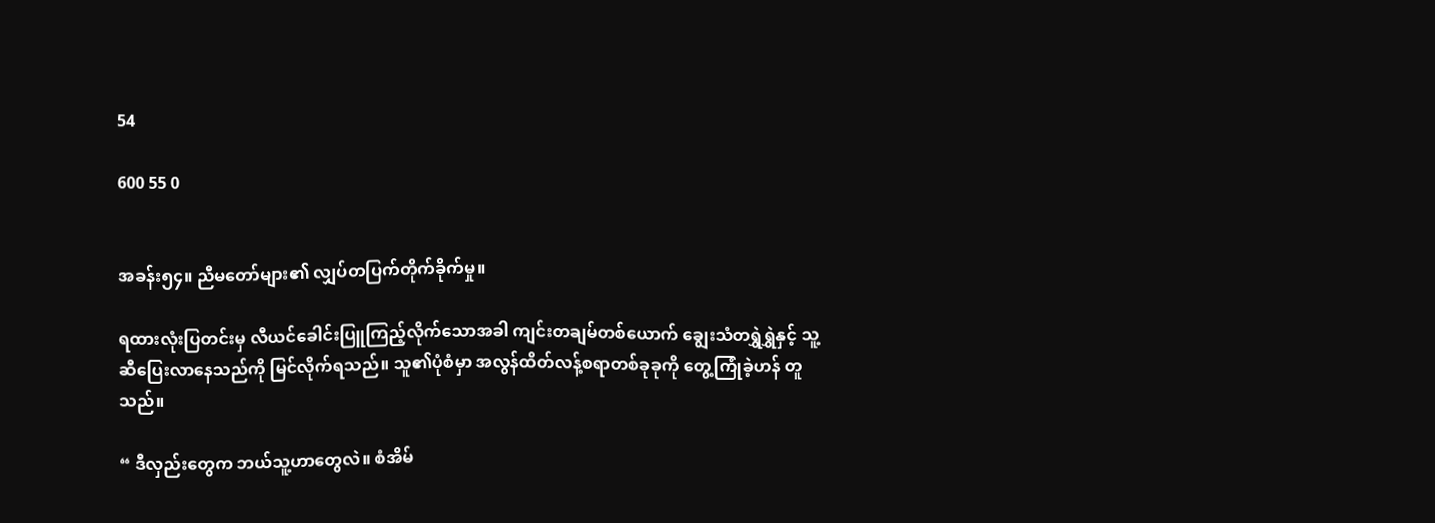54

600 55 0


အခန်း၅၄။ ညီမတော်များ၏ လျှပ်တပြက်တိုက်ခိုက်မှု။

ရထားလုံးပြတင်းမှ လီယင်ခေါင်းပြူကြည့်လိုက်သောအခါ ကျင်းတချမ်တစ်ယောက် ချွေးသံတရွှဲရွှဲနှင့် သူ့ဆီပြေးလာနေသည်ကို မြင်လိုက်ရသည်။ သူ၏ပုံစံမှာ အလွန်ထိတ်လန့်စရာတစ်ခုခုကို တွေ့ကြုံခဲ့ဟန် တူသည်။

“ ဒီလှည်းတွေက ဘယ်သူ့ဟာတွေလဲ။ စံအိမ်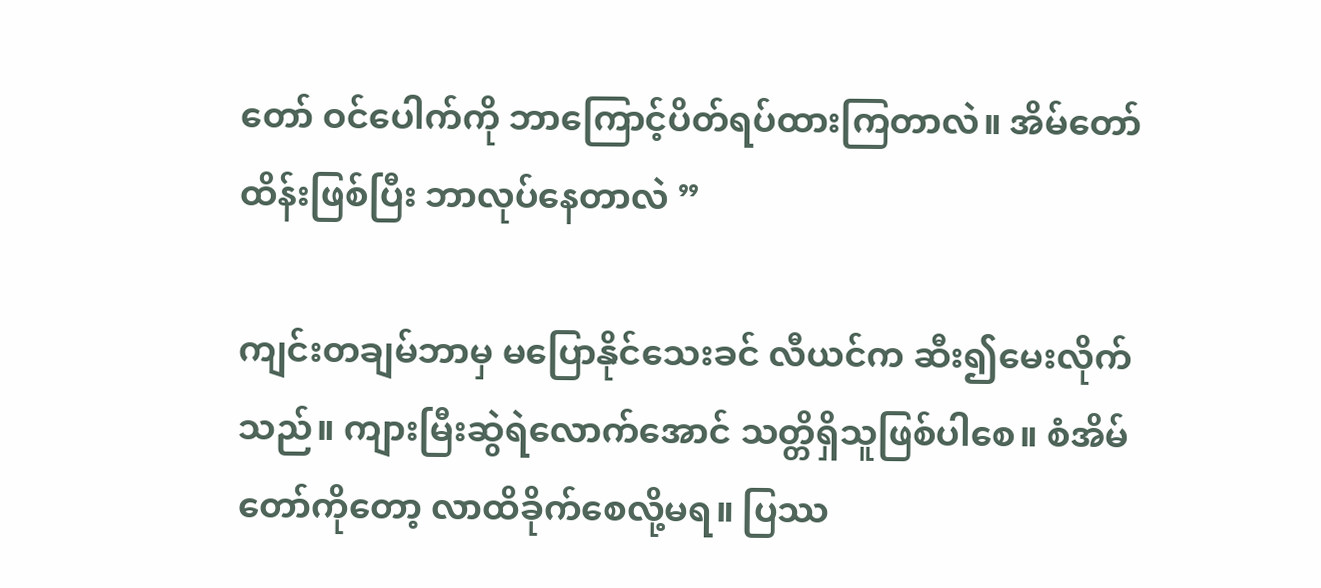တော် ဝင်ပေါက်ကို ဘာကြောင့်ပိတ်ရပ်ထားကြတာလဲ။ အိမ်တော်ထိန်းဖြစ်ပြီး ဘာလုပ်နေတာလဲ ”

ကျင်းတချမ်ဘာမှ မပြောနိုင်သေးခင် လီယင်က ဆီး၍မေးလိုက်သည်။ ကျားမြီးဆွဲရဲလောက်အောင် သတ္တိရှိသူဖြစ်ပါစေ။ စံအိမ်တော်ကိုတော့ လာထိခိုက်စေလို့မရ။ ပြဿ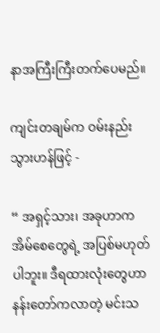နာအကြီးကြီးတက်ပေမည်။

ကျင်းတချမ်က ဝမ်းနည်းသွားဟန်ဖြင့် -

“ အရှင့်သား၊ အခုဟာက အိမ်စေတွေရဲ့ အပြစ်မဟုတ်ပါဘူး။ ဒီရထားလုံးတွေဟာ နန်းတော်ကလာတဲ့ မင်းသ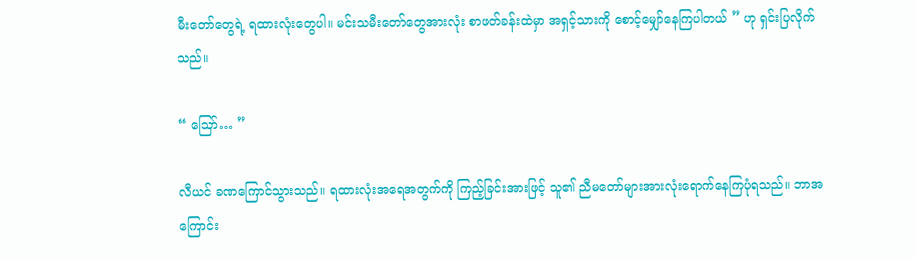မီးတော်တွေရဲ့ ရထားလုံးတွေပါ။ မင်းသမီးတော်တွေအားလုံး စာဖတ်ခန်းထဲမှာ အရှင့်သားကို စောင့်မျှော်နေကြပါတယ် ” ဟု ရှင်းပြလိုက်သည်။

“ ဪ… ”

လီယင် ခဏကြောင်သွားသည်။ ရထားလုံးအရေအတွက်ကို ကြည့်ခြင်းအားဖြင့် သူ၏ ညီမတော်များအားလုံးရောက်နေကြပုံရသည်။ ဘာအကြောင်း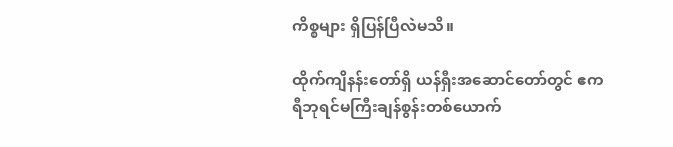ကိစ္စများ ရှိပြန်ပြီလဲမသိ။

ထိုက်ကျိနန်းတော်ရှိ ယန်ရှီးအဆောင်တော်တွင် ဧကရီဘုရင်မကြီးချန်စွန်းတစ်ယောက်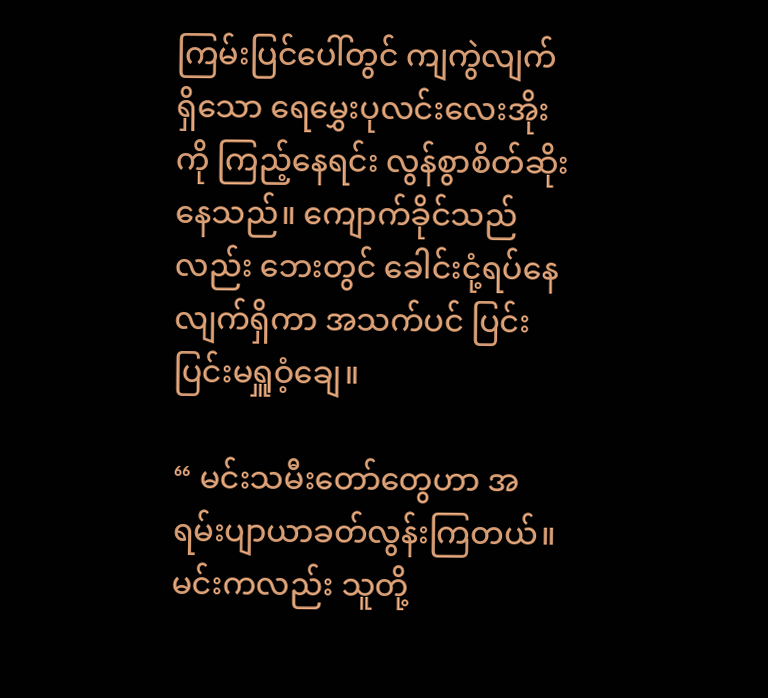ကြမ်းပြင်ပေါ်တွင် ကျကွဲလျက်ရှိသော ရေမွှေးပုလင်းလေးအိုးကို ကြည့်နေရင်း လွန်စွာစိတ်ဆိုးနေသည်။ ကျောက်ခိုင်သည်လည်း ဘေးတွင် ခေါင်းငုံ့ရပ်နေလျက်ရှိကာ အသက်ပင် ပြင်းပြင်းမရှူဝံ့ချေ။

“ မင်းသမီးတော်တွေဟာ အရမ်းပျာယာခတ်လွန်းကြတယ်။ မင်းကလည်း သူတို့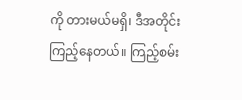ကို တားမယ်မရှိ၊ ဒီအတိုင်းကြည့်နေတယ်။ ကြည့်စမ်း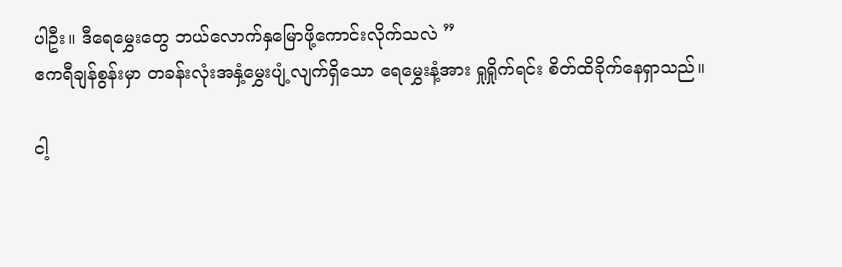ပါဦး။ ဒီရေမွှေးတွေ ဘယ်လောက်နှမြောဖို့ကောင်းလိုက်သလဲ ”
ဧကရီချန်စွန်းမှာ တခန်းလုံးအနှံ့မွှေးပျံ့လျက်ရှိသော ရေမွှေးနံ့အား ရှုရှိုက်ရင်း စိတ်ထိခိုက်နေရှာသည်။

ငါ့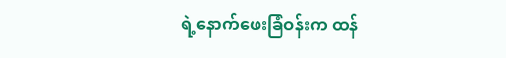ရဲ့နောက်ဖေးခြံဝန်းက ထန်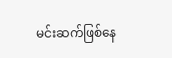မင်းဆက်ဖြစ်နေ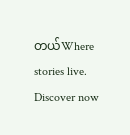တယ်Where stories live. Discover now